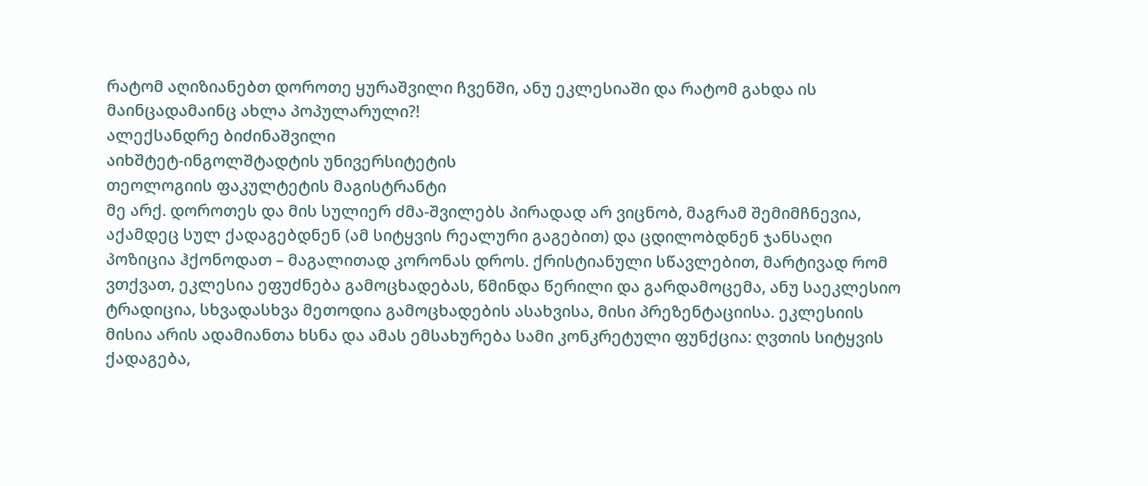რატომ აღიზიანებთ დოროთე ყურაშვილი ჩვენში, ანუ ეკლესიაში და რატომ გახდა ის მაინცადამაინც ახლა პოპულარული?!
ალექსანდრე ბიძინაშვილი
აიხშტეტ-ინგოლშტადტის უნივერსიტეტის
თეოლოგიის ფაკულტეტის მაგისტრანტი
მე არქ. დოროთეს და მის სულიერ ძმა-შვილებს პირადად არ ვიცნობ, მაგრამ შემიმჩნევია, აქამდეც სულ ქადაგებდნენ (ამ სიტყვის რეალური გაგებით) და ცდილობდნენ ჯანსაღი პოზიცია ჰქონოდათ – მაგალითად კორონას დროს. ქრისტიანული სწავლებით, მარტივად რომ ვთქვათ, ეკლესია ეფუძნება გამოცხადებას, წმინდა წერილი და გარდამოცემა, ანუ საეკლესიო ტრადიცია, სხვადასხვა მეთოდია გამოცხადების ასახვისა, მისი პრეზენტაციისა. ეკლესიის მისია არის ადამიანთა ხსნა და ამას ემსახურება სამი კონკრეტული ფუნქცია: ღვთის სიტყვის ქადაგება,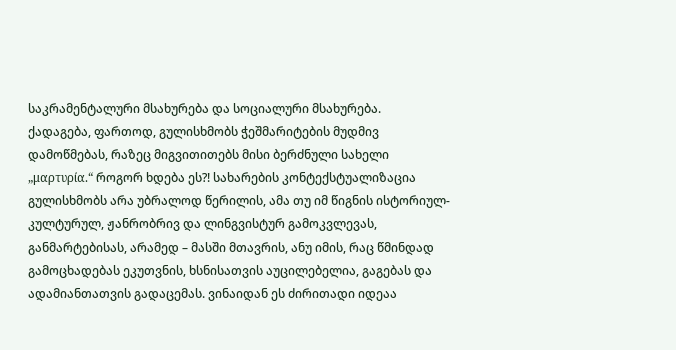საკრამენტალური მსახურება და სოციალური მსახურება.
ქადაგება, ფართოდ, გულისხმობს ჭეშმარიტების მუდმივ დამოწმებას, რაზეც მიგვითითებს მისი ბერძნული სახელი „μαρτυρία.“ როგორ ხდება ეს?! სახარების კონტექსტუალიზაცია გულისხმობს არა უბრალოდ წერილის, ამა თუ იმ წიგნის ისტორიულ-კულტურულ, ჟანრობრივ და ლინგვისტურ გამოკვლევას, განმარტებისას, არამედ – მასში მთავრის, ანუ იმის, რაც წმინდად გამოცხადებას ეკუთვნის, ხსნისათვის აუცილებელია, გაგებას და ადამიანთათვის გადაცემას. ვინაიდან ეს ძირითადი იდეაა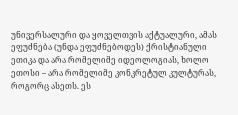უნივერსალური და ყოველთვის აქტუალური, ამას ეფუძნება (უნდა ეფუძნებოდეს) ქრისტიანული ეთიკა და არა რომელიმე იდეოლოგიას, ხოლო ეთოსი – არა რომელიმე კონკრეტულ კულტურას, როგორც ასეთს. ეს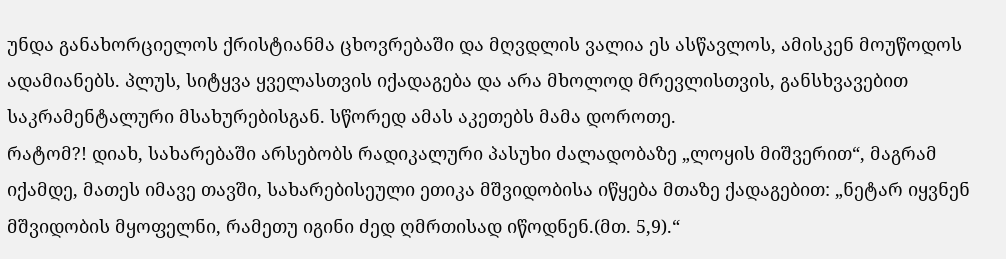უნდა განახორციელოს ქრისტიანმა ცხოვრებაში და მღვდლის ვალია ეს ასწავლოს, ამისკენ მოუწოდოს ადამიანებს. პლუს, სიტყვა ყველასთვის იქადაგება და არა მხოლოდ მრევლისთვის, განსხვავებით საკრამენტალური მსახურებისგან. სწორედ ამას აკეთებს მამა დოროთე.
რატომ?! დიახ, სახარებაში არსებობს რადიკალური პასუხი ძალადობაზე „ლოყის მიშვერით“, მაგრამ იქამდე, მათეს იმავე თავში, სახარებისეული ეთიკა მშვიდობისა იწყება მთაზე ქადაგებით: „ნეტარ იყვნენ მშვიდობის მყოფელნი, რამეთუ იგინი ძედ ღმრთისად იწოდნენ.(მთ. 5,9).“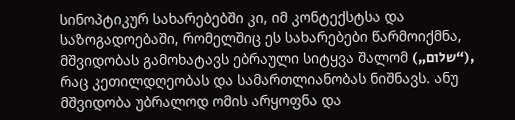სინოპტიკურ სახარებებში კი, იმ კონტექსტსა და საზოგადოებაში, რომელშიც ეს სახარებები წარმოიქმნა, მშვიდობას გამოხატავს ებრაული სიტყვა შალომ („שלום“), რაც კეთილდღეობას და სამართლიანობას ნიშნავს. ანუ მშვიდობა უბრალოდ ომის არყოფნა და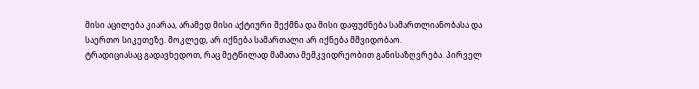მისი აცილება კიარაა, არამედ მისი აქტიური შექმნა და მისი დაფუძნება სამართლიანობასა და საერთო სიკეთეზე. მოკლედ, არ იქნება სამართალი არ იქნება მშვიდობაო.
ტრადიციასაც გადავხედოთ, რაც მეტწილად მამათა მემკვიდრეობით განისაზღვრება. პირველ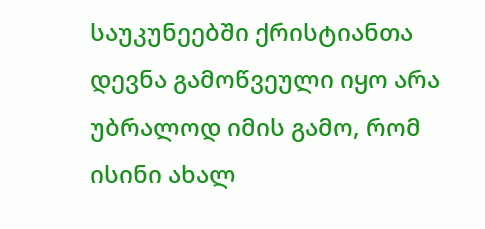საუკუნეებში ქრისტიანთა დევნა გამოწვეული იყო არა უბრალოდ იმის გამო, რომ ისინი ახალ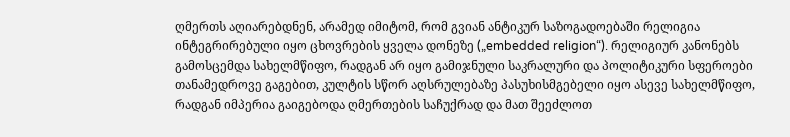ღმერთს აღიარებდნენ, არამედ იმიტომ, რომ გვიან ანტიკურ საზოგადოებაში რელიგია ინტეგრირებული იყო ცხოვრების ყველა დონეზე („embedded religion“). რელიგიურ კანონებს გამოსცემდა სახელმწიფო, რადგან არ იყო გამიჯნული საკრალური და პოლიტიკური სფეროები თანამედროვე გაგებით, კულტის სწორ აღსრულებაზე პასუხისმგებელი იყო ასევე სახელმწიფო, რადგან იმპერია გაიგებოდა ღმერთების საჩუქრად და მათ შეეძლოთ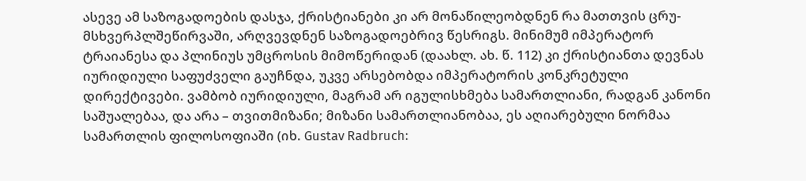ასევე ამ საზოგადოების დასჯა, ქრისტიანები კი არ მონაწილეობდნენ რა მათთვის ცრუ-მსხვერპლშეწირვაში, არღვევდნენ საზოგადოებრივ წესრიგს. მინიმუმ იმპერატორ ტრაიანესა და პლინიუს უმცროსის მიმოწერიდან (დაახლ. ახ. წ. 112) კი ქრისტიანთა დევნას იურიდიული საფუძველი გაუჩნდა, უკვე არსებობდა იმპერატორის კონკრეტული დირექტივები. ვამბობ იურიდიული, მაგრამ არ იგულისხმება სამართლიანი, რადგან კანონი საშუალებაა, და არა – თვითმიზანი; მიზანი სამართლიანობაა, ეს აღიარებული ნორმაა სამართლის ფილოსოფიაში (იხ. Gustav Radbruch: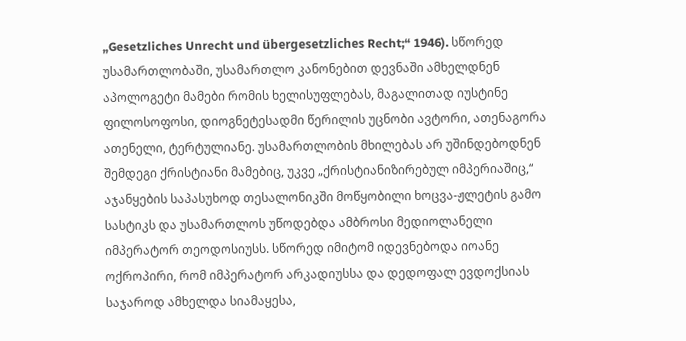„Gesetzliches Unrecht und übergesetzliches Recht;“ 1946). სწორედ უსამართლობაში, უსამართლო კანონებით დევნაში ამხელდნენ აპოლოგეტი მამები რომის ხელისუფლებას, მაგალითად იუსტინე ფილოსოფოსი, დიოგნეტესადმი წერილის უცნობი ავტორი, ათენაგორა ათენელი, ტერტულიანე. უსამართლობის მხილებას არ უშინდებოდნენ შემდეგი ქრისტიანი მამებიც, უკვე „ქრისტიანიზირებულ იმპერიაშიც,“ აჯანყების საპასუხოდ თესალონიკში მოწყობილი ხოცვა-ჟლეტის გამო სასტიკს და უსამართლოს უწოდებდა ამბროსი მედიოლანელი იმპერატორ თეოდოსიუსს. სწორედ იმიტომ იდევნებოდა იოანე ოქროპირი, რომ იმპერატორ არკადიუსსა და დედოფალ ევდოქსიას საჯაროდ ამხელდა სიამაყესა,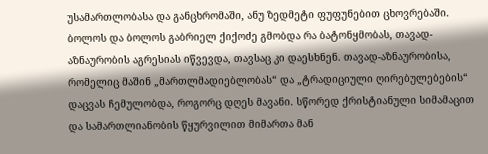უსამართლობასა და განცხრომაში, ანუ ზედმეტი ფუფუნებით ცხოვრებაში. ბოლოს და ბოლოს გაბრიელ ქიქოძე გმობდა რა ბატონყმობას, თავად-აზნაურობის აგრესიას იწვევდა, თავსაც კი დაესხნენ. თავად-აზნაურობისა, რომელიც მაშინ „მართლმადიებლობას“ და „ტრადიციული ღირებულებების“ დაცვას ჩემულობდა, როგორც დღეს მავანი. სწორედ ქრისტიანული სიმამაცით და სამართლიანობის წყურვილით მიმართა მან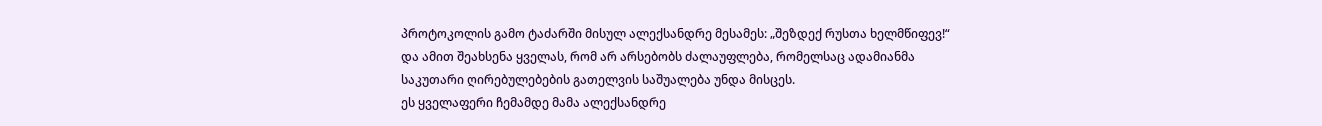პროტოკოლის გამო ტაძარში მისულ ალექსანდრე მესამეს: „შეზდექ რუსთა ხელმწიფევ!“ და ამით შეახსენა ყველას, რომ არ არსებობს ძალაუფლება, რომელსაც ადამიანმა საკუთარი ღირებულებების გათელვის საშუალება უნდა მისცეს.
ეს ყველაფერი ჩემამდე მამა ალექსანდრე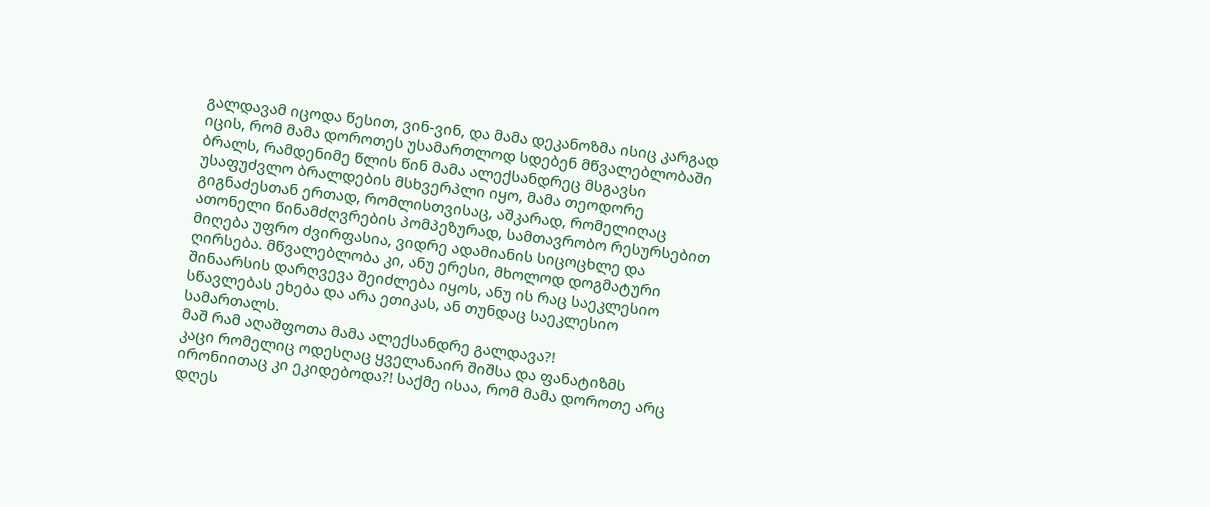გალდავამ იცოდა წესით, ვინ-ვინ, და მამა დეკანოზმა ისიც კარგად იცის, რომ მამა დოროთეს უსამართლოდ სდებენ მწვალებლობაში ბრალს, რამდენიმე წლის წინ მამა ალექსანდრეც მსგავსი უსაფუძვლო ბრალდების მსხვერპლი იყო, მამა თეოდორე გიგნაძესთან ერთად, რომლისთვისაც, აშკარად, რომელიღაც ათონელი წინამძღვრების პომპეზურად, სამთავრობო რესურსებით მიღება უფრო ძვირფასია, ვიდრე ადამიანის სიცოცხლე და ღირსება. მწვალებლობა კი, ანუ ერესი, მხოლოდ დოგმატური შინაარსის დარღვევა შეიძლება იყოს, ანუ ის რაც საეკლესიო სწავლებას ეხება და არა ეთიკას, ან თუნდაც საეკლესიო სამართალს.
მაშ რამ აღაშფოთა მამა ალექსანდრე გალდავა?!
კაცი რომელიც ოდესღაც ყველანაირ შიშსა და ფანატიზმს ირონიითაც კი ეკიდებოდა?! საქმე ისაა, რომ მამა დოროთე არც დღეს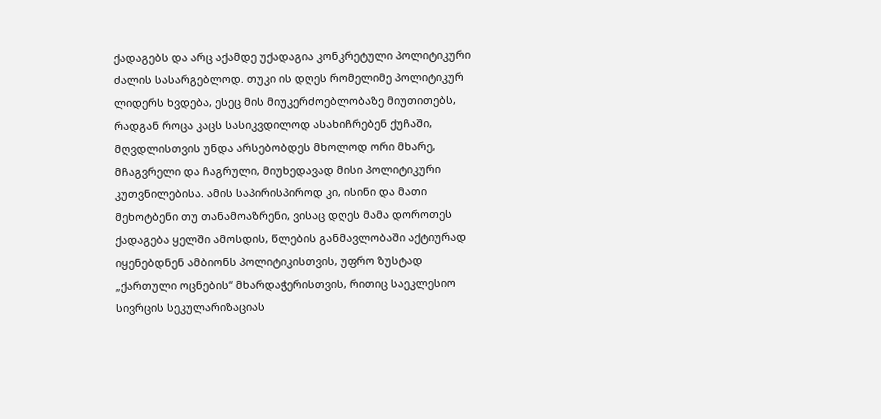ქადაგებს და არც აქამდე უქადაგია კონკრეტული პოლიტიკური ძალის სასარგებლოდ. თუკი ის დღეს რომელიმე პოლიტიკურ ლიდერს ხვდება, ესეც მის მიუკერძოებლობაზე მიუთითებს, რადგან როცა კაცს სასიკვდილოდ ასახიჩრებენ ქუჩაში, მღვდლისთვის უნდა არსებობდეს მხოლოდ ორი მხარე, მჩაგვრელი და ჩაგრული, მიუხედავად მისი პოლიტიკური კუთვნილებისა. ამის საპირისპიროდ კი, ისინი და მათი მეხოტბენი თუ თანამოაზრენი, ვისაც დღეს მამა დოროთეს ქადაგება ყელში ამოსდის, წლების განმავლობაში აქტიურად იყენებდნენ ამბიონს პოლიტიკისთვის, უფრო ზუსტად „ქართული ოცნების“ მხარდაჭერისთვის, რითიც საეკლესიო სივრცის სეკულარიზაციას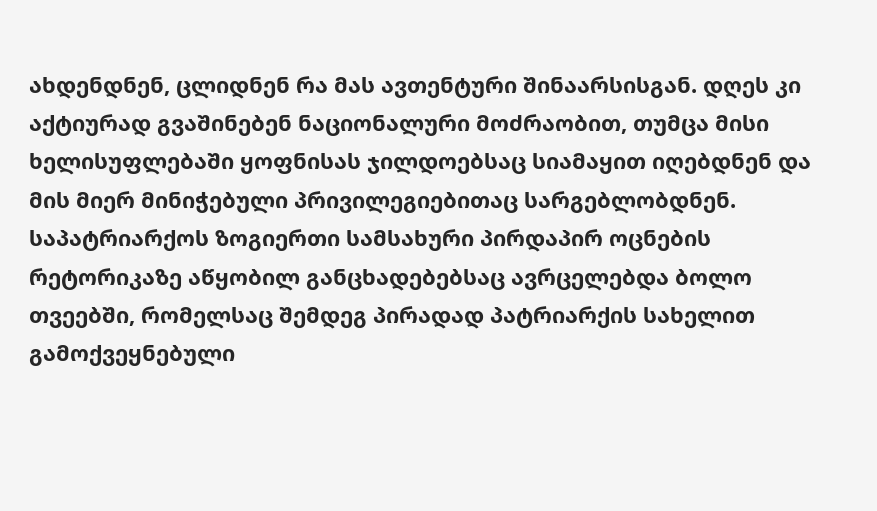ახდენდნენ, ცლიდნენ რა მას ავთენტური შინაარსისგან. დღეს კი აქტიურად გვაშინებენ ნაციონალური მოძრაობით, თუმცა მისი ხელისუფლებაში ყოფნისას ჯილდოებსაც სიამაყით იღებდნენ და მის მიერ მინიჭებული პრივილეგიებითაც სარგებლობდნენ. საპატრიარქოს ზოგიერთი სამსახური პირდაპირ ოცნების რეტორიკაზე აწყობილ განცხადებებსაც ავრცელებდა ბოლო თვეებში, რომელსაც შემდეგ პირადად პატრიარქის სახელით გამოქვეყნებული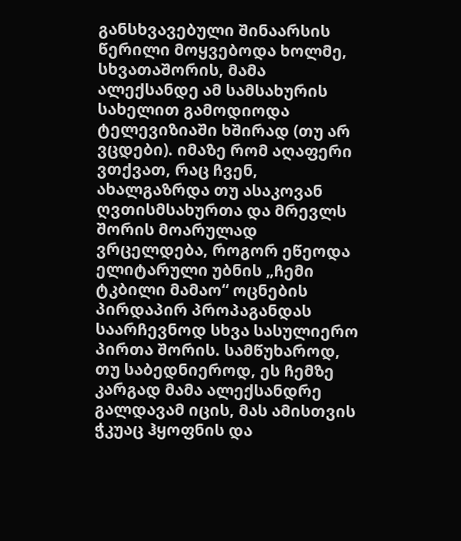განსხვავებული შინაარსის წერილი მოყვებოდა ხოლმე, სხვათაშორის, მამა ალექსანდე ამ სამსახურის სახელით გამოდიოდა ტელევიზიაში ხშირად (თუ არ ვცდები). იმაზე რომ აღაფერი ვთქვათ, რაც ჩვენ, ახალგაზრდა თუ ასაკოვან ღვთისმსახურთა და მრევლს შორის მოარულად ვრცელდება, როგორ ეწეოდა ელიტარული უბნის „ჩემი ტკბილი მამაო“ ოცნების პირდაპირ პროპაგანდას საარჩევნოდ სხვა სასულიერო პირთა შორის. სამწუხაროდ, თუ საბედნიეროდ, ეს ჩემზე კარგად მამა ალექსანდრე გალდავამ იცის, მას ამისთვის ჭკუაც ჰყოფნის და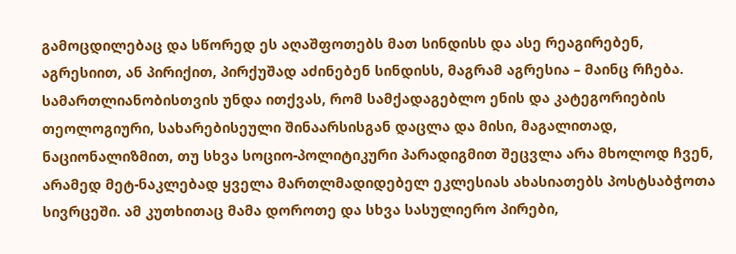გამოცდილებაც და სწორედ ეს აღაშფოთებს მათ სინდისს და ასე რეაგირებენ, აგრესიით, ან პირიქით, პირქუშად აძინებენ სინდისს, მაგრამ აგრესია – მაინც რჩება.
სამართლიანობისთვის უნდა ითქვას, რომ სამქადაგებლო ენის და კატეგორიების თეოლოგიური, სახარებისეული შინაარსისგან დაცლა და მისი, მაგალითად, ნაციონალიზმით, თუ სხვა სოციო-პოლიტიკური პარადიგმით შეცვლა არა მხოლოდ ჩვენ, არამედ მეტ-ნაკლებად ყველა მართლმადიდებელ ეკლესიას ახასიათებს პოსტსაბჭოთა სივრცეში. ამ კუთხითაც მამა დოროთე და სხვა სასულიერო პირები,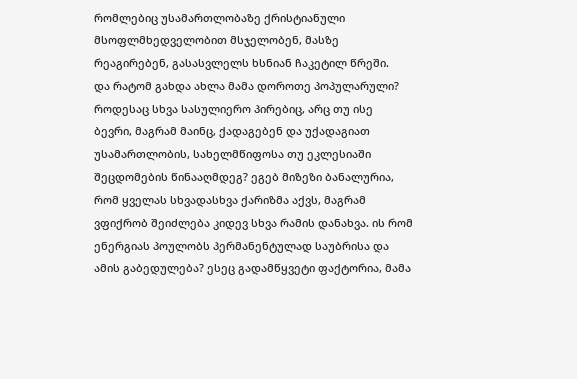რომლებიც უსამართლობაზე ქრისტიანული მსოფლმხედველობით მსჯელობენ, მასზე რეაგირებენ, გასასვლელს ხსნიან ჩაკეტილ წრეში.
და რატომ გახდა ახლა მამა დოროთე პოპულარული?
როდესაც სხვა სასულიერო პირებიც, არც თუ ისე ბევრი, მაგრამ მაინც, ქადაგებენ და უქადაგიათ უსამართლობის, სახელმწიფოსა თუ ეკლესიაში შეცდომების წინააღმდეგ? ეგებ მიზეზი ბანალურია, რომ ყველას სხვადასხვა ქარიზმა აქვს, მაგრამ ვფიქრობ შეიძლება კიდევ სხვა რამის დანახვა. ის რომ ენერგიას პოულობს პერმანენტულად საუბრისა და ამის გაბედულება? ესეც გადამწყვეტი ფაქტორია, მამა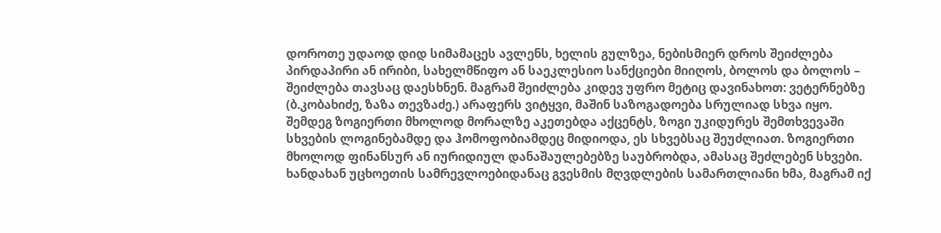დოროთე უდაოდ დიდ სიმამაცეს ავლენს, ხელის გულზეა, ნებისმიერ დროს შეიძლება პირდაპირი ან ირიბი, სახელმწიფო ან საეკლესიო სანქციები მიიღოს, ბოლოს და ბოლოს – შეიძლება თავსაც დაესხნენ. მაგრამ შეიძლება კიდევ უფრო მეტიც დავინახოთ: ვეტერნებზე (ბ.კობახიძე, ზაზა თევზაძე.) არაფერს ვიტყვი, მაშინ საზოგადოება სრულიად სხვა იყო. შემდეგ ზოგიერთი მხოლოდ მორალზე აკეთებდა აქცენტს, ზოგი უკიდურეს შემთხვევაში სხვების ლოგინებამდე და ჰომოფობიამდეც მიდიოდა, ეს სხვებსაც შეუძლიათ. ზოგიერთი მხოლოდ ფინანსურ ან იურიდიულ დანაშაულებებზე საუბრობდა, ამასაც შეძლებენ სხვები. ხანდახან უცხოეთის სამრევლოებიდანაც გვესმის მღვდლების სამართლიანი ხმა, მაგრამ იქ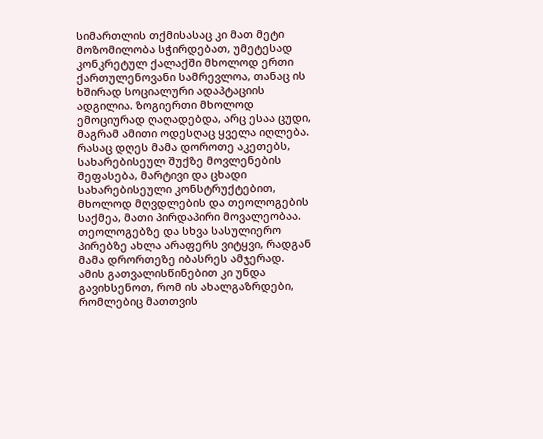სიმართლის თქმისასაც კი მათ მეტი მოზომილობა სჭირდებათ, უმეტესად კონკრეტულ ქალაქში მხოლოდ ერთი ქართულენოვანი სამრევლოა, თანაც ის ხშირად სოციალური ადაპტაციის ადგილია. ზოგიერთი მხოლოდ ემოციურად ღაღადებდა, არც ესაა ცუდი, მაგრამ ამითი ოდესღაც ყველა იღლება. რასაც დღეს მამა დოროთე აკეთებს, სახარებისეულ შუქზე მოვლენების შეფასება, მარტივი და ცხადი სახარებისეული კონსტრუქტებით, მხოლოდ მღვდლების და თეოლოგების საქმეა, მათი პირდაპირი მოვალეობაა. თეოლოგებზე და სხვა სასულიერო პირებზე ახლა არაფერს ვიტყვი, რადგან მამა დრორთეზე იბასრეს ამჯერად.
ამის გათვალისწინებით კი უნდა გავიხსენოთ, რომ ის ახალგაზრდები, რომლებიც მათთვის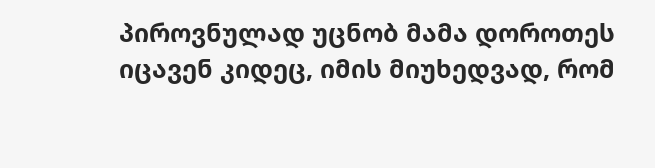პიროვნულად უცნობ მამა დოროთეს იცავენ კიდეც, იმის მიუხედვად, რომ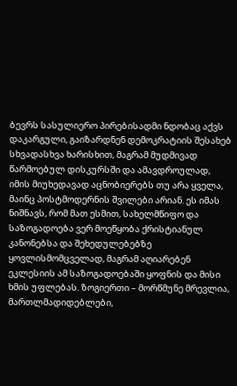ბევრს სასულიერო პირებისადმი ნდობაც აქვს დაკარგული, გაიზარდნენ დემოკრატიის შესახებ სხვადასხვა ხარისხით, მაგრამ მუდმივად წარმოებულ დისკურსში და ამავდროულად, იმის მიუხედავად აცნობიერებს თუ არა ყველა, მაინც პოსტმოდერნის შვილები არიან. ეს იმას ნიშნავს, რომ მათ ესმით, სახელმწიფო და საზოგადოება ვერ მოეწყობა ქრისტიანულ კანონებსა და შეხედულებებზე ყოვლისმომცველად, მაგრამ აღიარებენ ეკლესიის ამ საზოგადოებაში ყოფნის და მისი ხმის უფლებას. ზოგიერთი – მორწმუნე მრევლია, მართლმადიდებლები,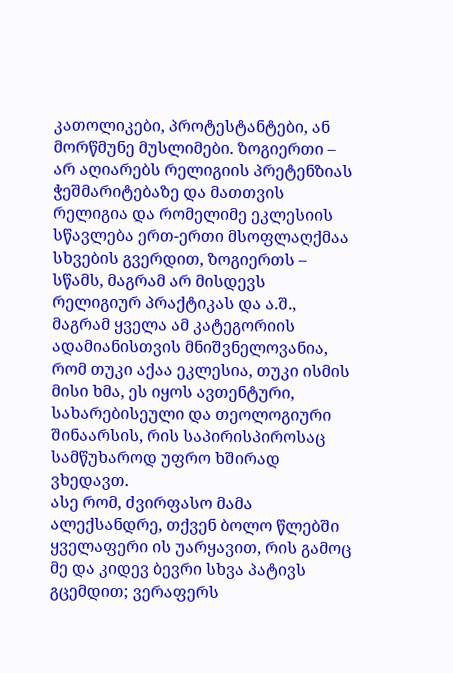კათოლიკები, პროტესტანტები, ან მორწმუნე მუსლიმები. ზოგიერთი – არ აღიარებს რელიგიის პრეტენზიას ჭეშმარიტებაზე და მათთვის რელიგია და რომელიმე ეკლესიის სწავლება ერთ-ერთი მსოფლაღქმაა სხვების გვერდით, ზოგიერთს – სწამს, მაგრამ არ მისდევს რელიგიურ პრაქტიკას და ა.შ., მაგრამ ყველა ამ კატეგორიის ადამიანისთვის მნიშვნელოვანია, რომ თუკი აქაა ეკლესია, თუკი ისმის მისი ხმა, ეს იყოს ავთენტური, სახარებისეული და თეოლოგიური შინაარსის, რის საპირისპიროსაც სამწუხაროდ უფრო ხშირად ვხედავთ.
ასე რომ, ძვირფასო მამა ალექსანდრე, თქვენ ბოლო წლებში ყველაფერი ის უარყავით, რის გამოც მე და კიდევ ბევრი სხვა პატივს გცემდით; ვერაფერს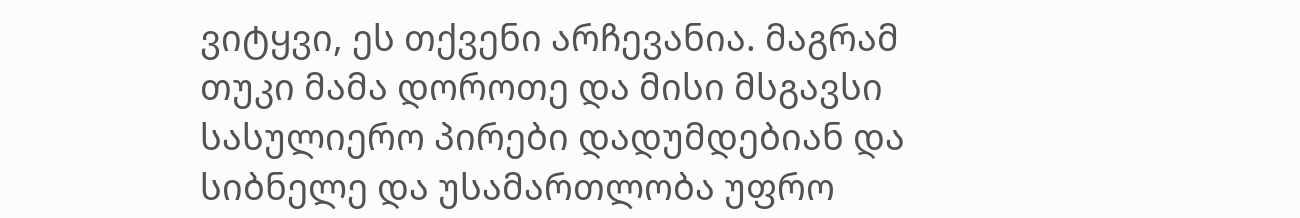ვიტყვი, ეს თქვენი არჩევანია. მაგრამ თუკი მამა დოროთე და მისი მსგავსი სასულიერო პირები დადუმდებიან და სიბნელე და უსამართლობა უფრო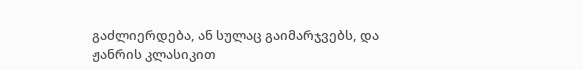გაძლიერდება, ან სულაც გაიმარჯვებს, და ჟანრის კლასიკით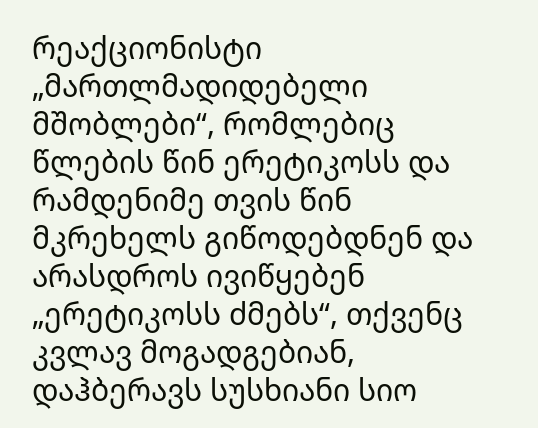რეაქციონისტი „მართლმადიდებელი მშობლები“, რომლებიც წლების წინ ერეტიკოსს და რამდენიმე თვის წინ მკრეხელს გიწოდებდნენ და არასდროს ივიწყებენ „ერეტიკოსს ძმებს“, თქვენც კვლავ მოგადგებიან, დაჰბერავს სუსხიანი სიო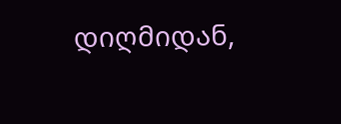დიღმიდან,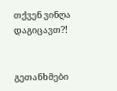თქვენ ვინღა დაგიცავთ?!


გეთანხმები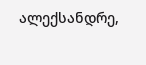ალექსანდრე,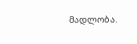მადლობა.